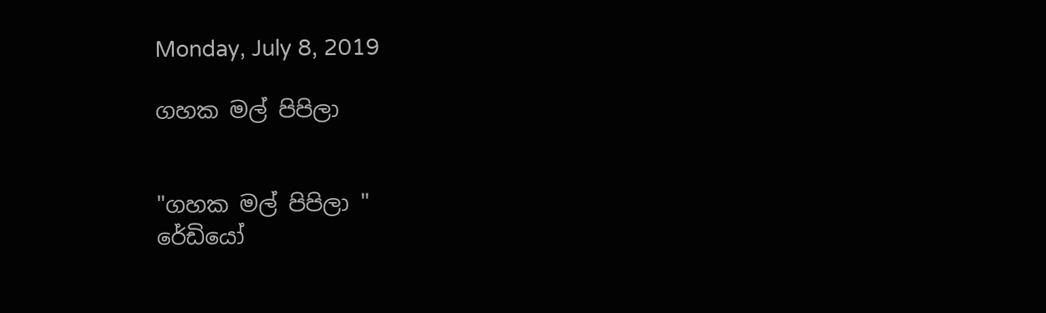Monday, July 8, 2019

ගහක මල් පිපිලා


"ගහක මල් පිපිලා "
රේඩියෝ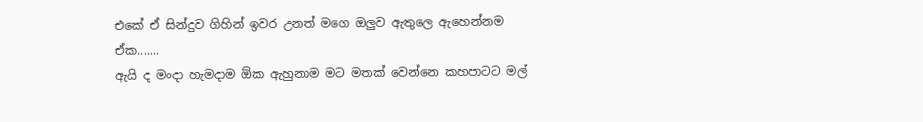එකේ ඒ සින්දුව ගිහින් ඉවර උනත් මගෙ ඔලුව ඇතුලෙ ඇහෙන්නම ඒක.......
ඇයි ද මංදා හැමදාම ඕක ඇහුනාම මට මතක් වෙන්නෙ කහපාටට මල්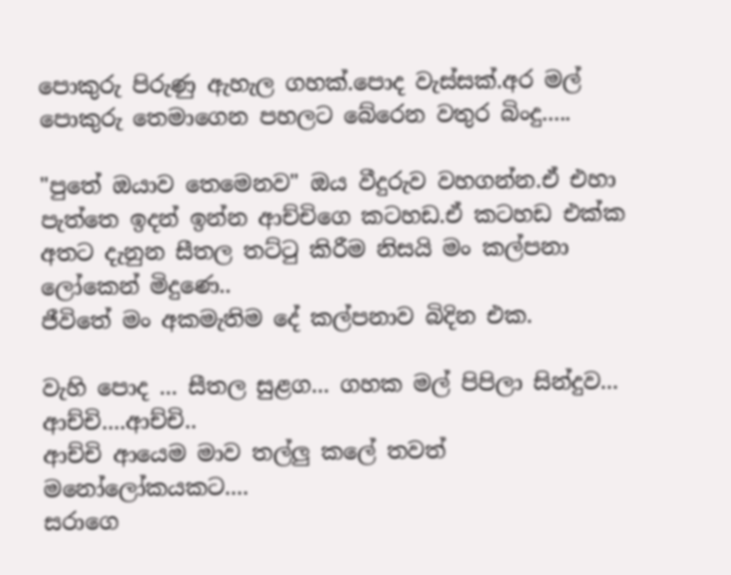පොකුරු පිරුණු ඇහැල ගහක්.පොද වැස්සක්.අර මල් පොකුරු තෙමාගෙන පහලට බේරෙන වතුර බිංදු.....

"පුතේ ඔයාව තෙමෙනව" ඔය වීදුරුව වහගන්න.ඒ එහා පැත්තෙ ඉදන් ඉන්න ආච්චිගෙ කටහඩ.ඒ කටහඩ එක්ක අතට දැනුන සීතල තට්ටු කිරීම නිසයි මං කල්පනා ලෝකෙන් මිදුණෙ..
ජීවිතේ මං අකමැතිම දේ කල්පනාව බිදින එක.

වැහි පොද ... සීතල සුළග... ගහක මල් පිපිලා සින්දුව...
ආච්චි....ආච්චි..
ආච්චි ආයෙම මාව තල්ලු කලේ තවත් මනෝලෝකයකට....
සරාගෙ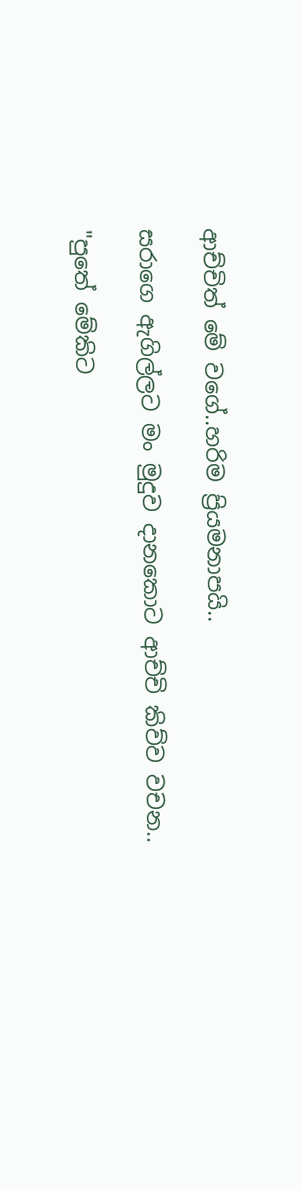ආච්චිත් මේ වගේ..හරිම ප්‍රියමනාපයි..

සරාගෙ ඇගිල්ලට මං මුදුව දානකොට ආච්චි කිව්ව වචන..

"පුතේ මේකිට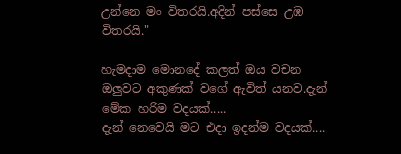උන්නෙ මං විතරයි.අදින් පස්සෙ උඹ විතරයි."

හැමදාම මොනදේ කලත් ඔය වචන ඔලුවට අකුණක් වගේ ඇවිත් යනව.දැන් මේක හරිම වදයක්.....
දැන් නෙවෙයි මට එදා ඉදන්ම වදයක්....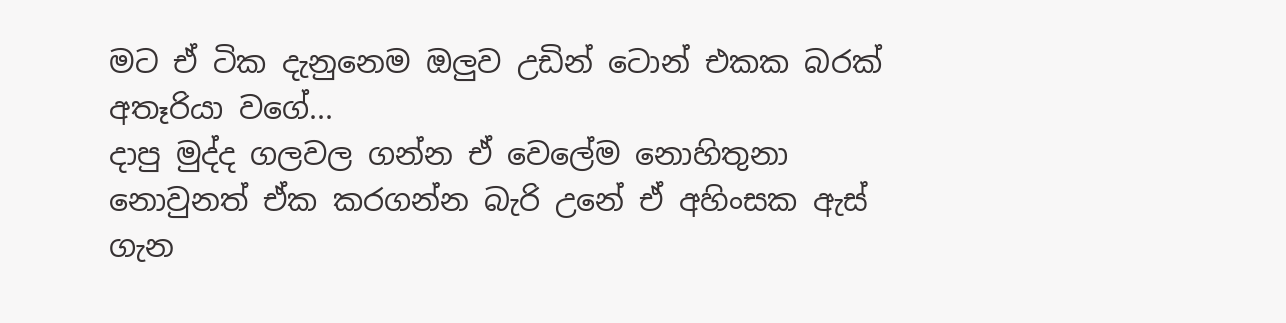මට ඒ ටික දැනුනෙම ඔලුව උඩින් ටොන් එකක බරක් අතෑරියා වගේ...
දාපු මුද්ද ගලවල ගන්න ඒ වෙලේම නොහිතුනා නොවුනත් ඒක කරගන්න බැරි උනේ ඒ අහිංසක ඇස් ගැන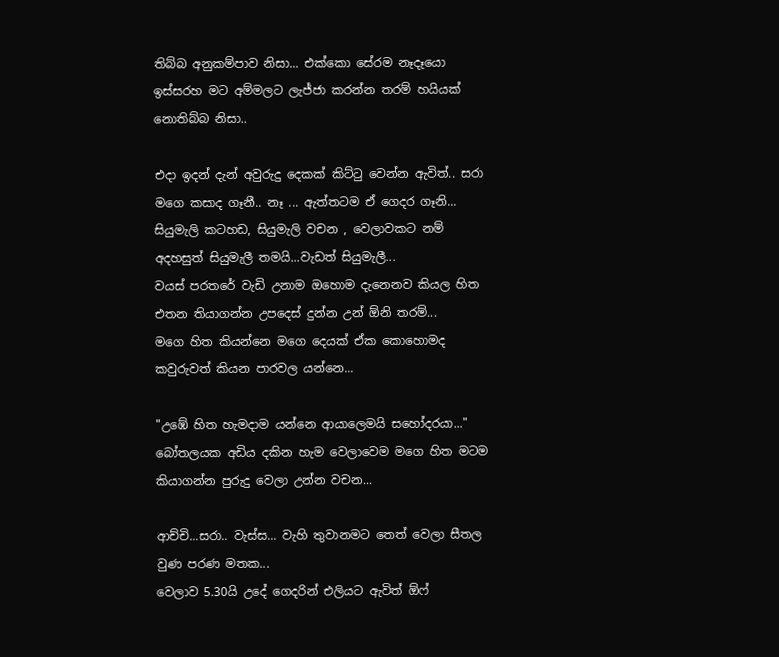තිබ්බ අනුකම්පාව නිසා... එක්කො සේරම නෑදෑයො ඉස්සරහ මට අම්මලට ලැජ්ජා කරන්න තරම් හයියක් නොතිබ්බ නිසා..

එදා ඉදන් දැන් අවුරුදු දෙකක් කිට්ටු වෙන්න ඇවිත්.. සරා මගෙ කසාද ගෑනී.. නෑ ... ඇත්තටම ඒ ගෙදර ගෑනි...
සියුමැලි කටහඩ, සියුමැලි වචන , වෙලාවකට නම් අදහසුත් සියුමැලී තමයි...වැඩත් සියුමැලී...
වයස් පරතරේ වැඩි උනාම ඔහොම දැනෙනව කියල හිත එතන තියාගන්න උපදෙස් දුන්න උන් ඕනි තරම්...
මගෙ හිත කියන්නෙ මගෙ දෙයක් ඒක කොහොමද කවුරුවත් කියන පාරවල යන්නෙ...

"උඹේ හිත හැමදාම යන්නෙ ආයාලෙමයි සහෝදරයා..."
බෝතලයක අඩිය දකින හැම වෙලාවෙම මගෙ හිත මටම කියාගන්න පුරුදු වෙලා උන්න වචන...

ආච්චි...සරා.. වැස්ස... වැහි තුවානමට තෙත් වෙලා සීතල වුණ පරණ මතක...
වෙලාව 5.30යි උදේ ගෙදරින් එලියට ඇවිත් ඕෆ්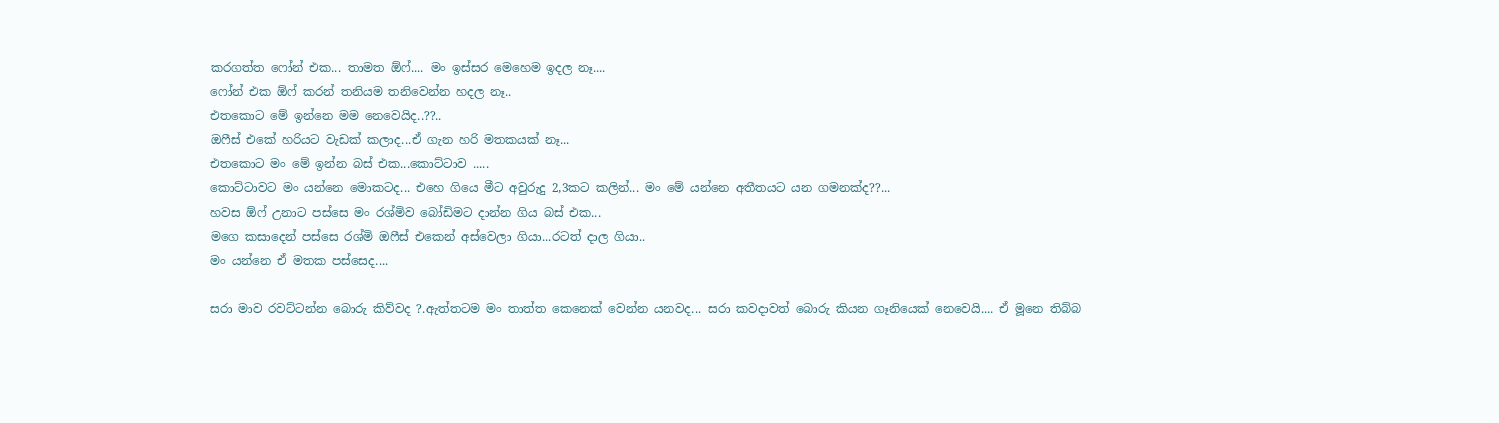කරගත්ත ෆෝන් එක... තාමත ඕෆ්.... මං ඉස්සර මෙහෙම ඉදල නෑ....
ෆෝන් එක ඕෆ් කරන් තනියම තනිවෙන්න හදල නෑ..
එතකොට මේ ඉන්නෙ මම නෙවෙයිද..??..
ඔෆීස් එකේ හරියට වැඩක් කලාද...ඒ ගැන හරි මතකයක් නෑ...
එතකොට මං මේ ඉන්න බස් එක...කොට්ටාව .....
කොට්ටාවට මං යන්නෙ මොකටද... එහෙ ගියෙ මීට අවුරුදු 2,3කට කලින්... මං මේ යන්නෙ අතීතයට යන ගමනක්ද??...
හවස ඕෆ් උනාට පස්සෙ මං රශ්මිව බෝඩිමට දාන්න ගිය බස් එක...
මගෙ කසාදෙන් පස්සෙ රශ්මි ඔෆීස් එකෙන් අස්වෙලා ගියා...රටත් දාල ගියා..
මං යන්නෙ ඒ මතක පස්සෙද....

සරා මාව රවට්ටන්න බොරු කිව්වද ?.ඇත්තටම මං තාත්ත කෙනෙක් වෙන්න යනවද... සරා කවදාවත් බොරු කියන ගෑනියෙක් නෙවෙයි.... ඒ මූනෙ තිබ්බ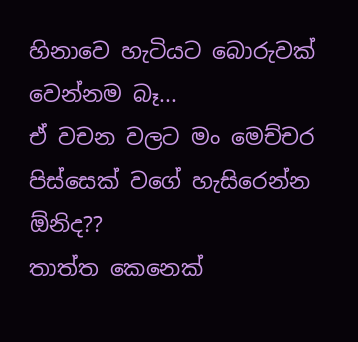හිනාවෙ හැටියට බොරුවක් වෙන්නම බෑ...
ඒ වචන වලට මං මෙච්චර පිස්සෙක් වගේ හැසිරෙන්න ඕනිද??
තාත්ත කෙනෙක්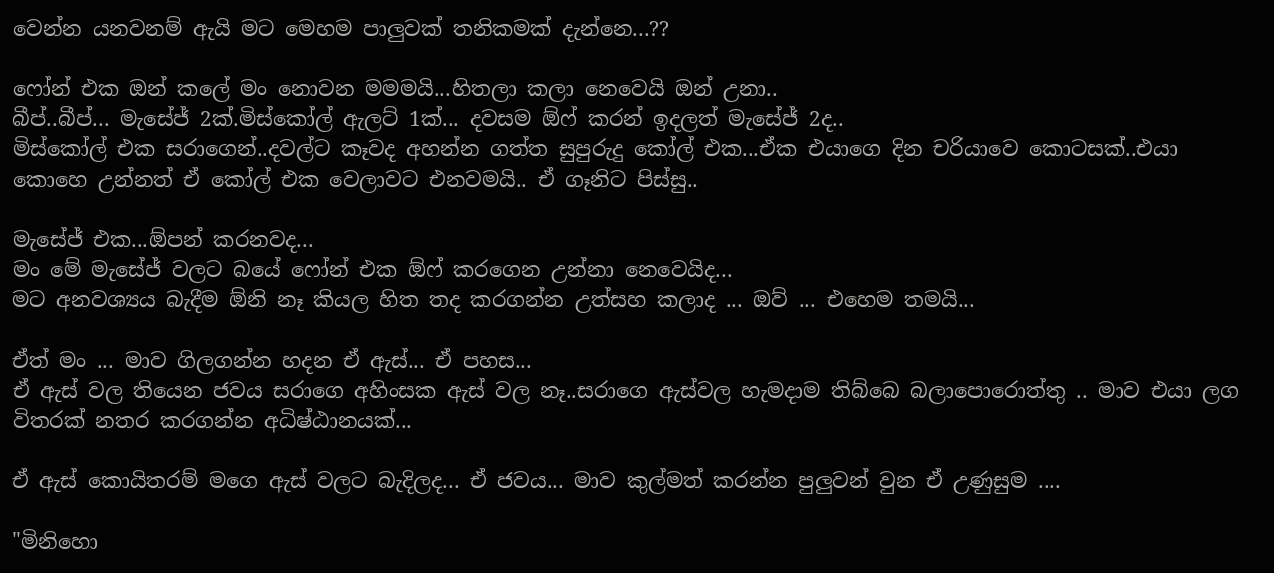වෙන්න යනවනම් ඇයි මට මෙහම පාලුවක් තනිකමක් දැන්නෙ...??

ෆෝන් එක ඔන් කලේ මං නොවන මමමයි...හිතලා කලා නෙවෙයි ඔන් උනා..
බීප්..බීප්... මැසේජ් 2ක්.මිස්කෝල් ඇලට් 1ක්... දවසම ඕෆ් කරන් ඉදලත් මැසේජ් 2ද..
මිස්කෝල් එක සරාගෙන්..දවල්ට කෑවද අහන්න ගත්ත සුපුරුදු කෝල් එක...ඒක එයාගෙ දින චරියාවෙ කොටසක්..එයා කොහෙ උන්නත් ඒ කෝල් එක වෙලාවට එනවමයි.. ඒ ගෑනිට පිස්සු..

මැසේජ් එක...ඕපන් කරනවද...
මං මේ මැසේජ් වලට බයේ ෆෝන් එක ඕෆ් කරගෙන උන්නා නෙවෙයිද...
මට අනවශ්‍යය බැදීම ඕනි නෑ කියල හිත තද කරගන්න උත්සහ කලාද ... ඔව් ... එහෙම තමයි...

ඒත් මං ... මාව ගිලගන්න හදන ඒ ඇස්... ඒ පහස...
ඒ ඇස් වල තියෙන ජවය සරාගෙ අහිංසක ඇස් වල නෑ..සරාගෙ ඇස්වල හැමදාම තිබ්බෙ බලාපොරොත්තු .. මාව එයා ලග විතරක් නතර කරගන්න අධිෂ්ඨානයක්...

ඒ ඇස් කොයිතරම් මගෙ ඇස් වලට බැදිලද... ඒ ජවය... මාව කුල්මත් කරන්න පුලුවන් වුන ඒ උණුසුම ....

"මිනිහො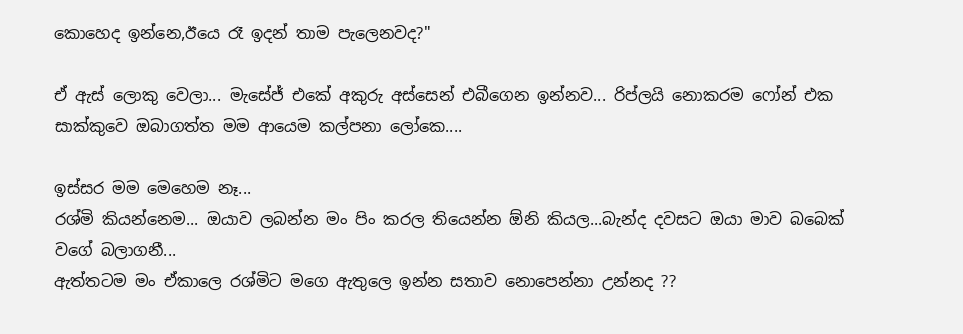කොහෙද ඉන්නෙ,ඊයෙ රෑ ඉදන් තාම පැලෙනවද?"

ඒ ඇස් ලොකු වෙලා... මැසේජ් එකේ අකුරු අස්සෙන් එබීගෙන ඉන්නව... රිප්ලයි නොකරම ෆෝන් එක සාක්කුවෙ ඔබාගත්ත මම ආයෙම කල්පනා ලෝකෙ....

ඉස්සර මම මෙහෙම නෑ...
රශ්මි කියන්නෙම... ඔයාව ලබන්න මං පිං කරල තියෙන්න ඕනි කියල...බැන්ද දවසට ඔයා මාව බබෙක් වගේ බලාගනී...
ඇත්තටම මං ඒකාලෙ රශ්මිට මගෙ ඇතුලෙ ඉන්න සතාව නොපෙන්නා උන්නද ??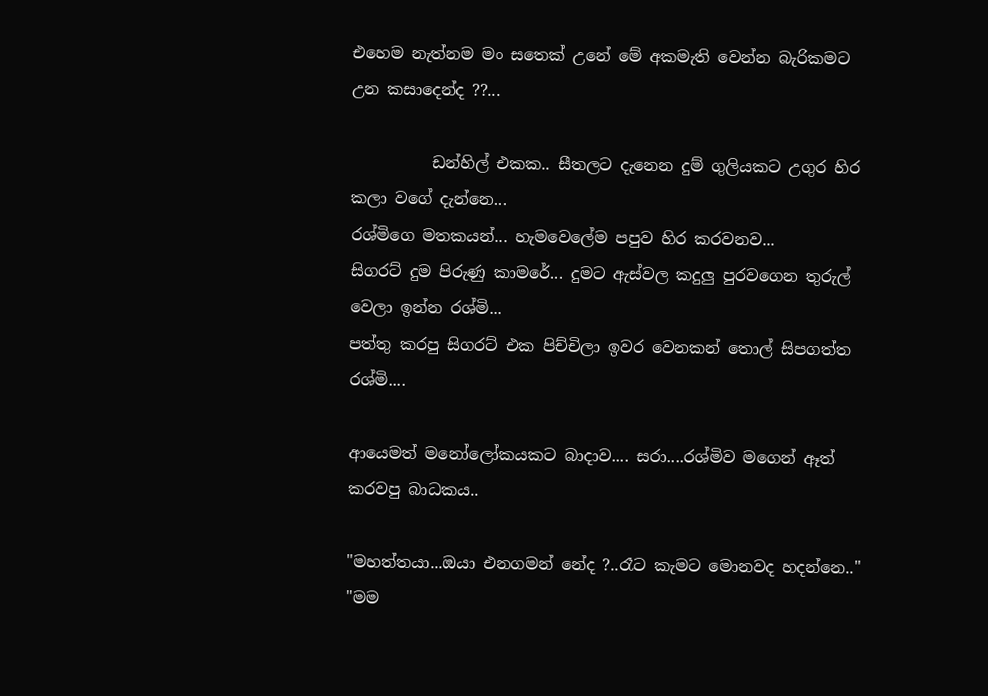එහෙම නැත්නම මං සතෙක් උනේ මේ අකමැති වෙන්න බැරිකමට උන කසාදෙන්ද ??...

          ඩන්හිල් එකක.. සීතලට දැනෙන දුම් ගුලියකට උගුර හිර කලා වගේ දැන්නෙ...
රශ්මිගෙ මතකයන්... හැමවෙලේම පපුව හිර කරවනව...
සිගරට් දුම පිරුණු කාමරේ... දුමට ඇස්වල කදුලු පුරවගෙන තුරුල් වෙලා ඉන්න රශ්මි...
පත්තු කරපු සිගරට් එක පිච්චිලා ඉවර වෙනකන් තොල් සිපගත්ත රශ්මි....

ආයෙමත් මනෝලෝකයකට බාදාව.... සරා....රශ්මිව මගෙන් ඈත් කරවපු බාධකය..

"මහත්තයා...ඔයා එනගමන් නේද ?..රෑට කැමට මොනවද හදන්නෙ.."
"මම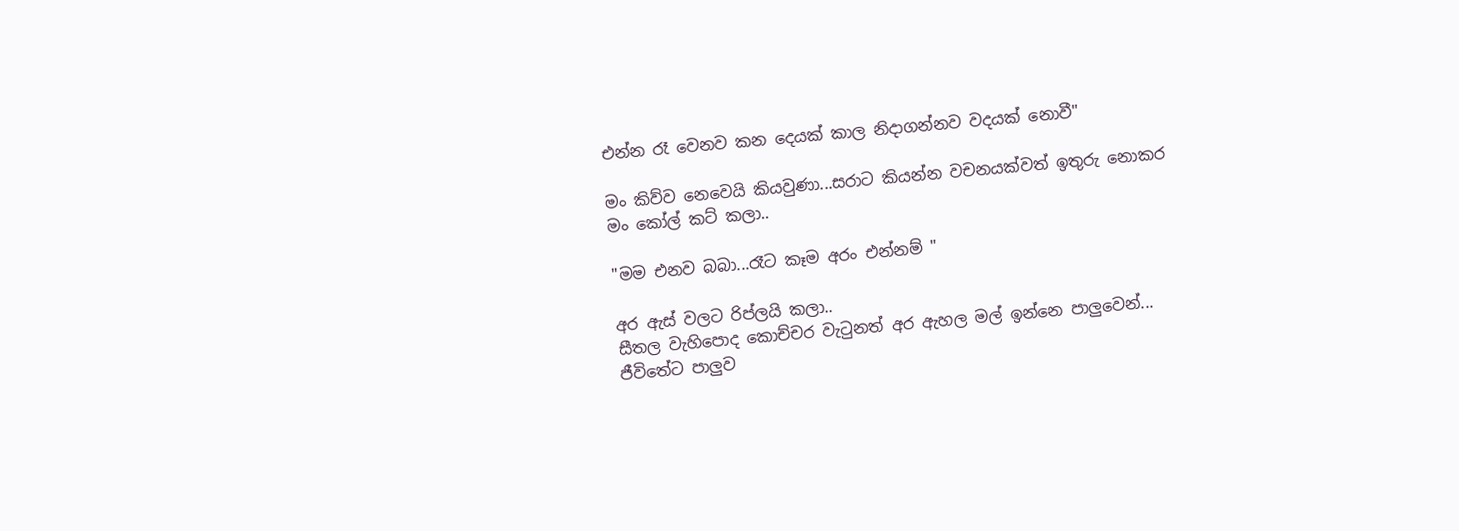එන්න රෑ වෙනව කන දෙයක් කාල නිදාගන්නව වදයක් නොවී"

මං කිව්ව නෙවෙයි කියවුණා...සරාට කියන්න වචනයක්වත් ඉතුරු නොකර මං කෝල් කට් කලා..

"මම එනව බබා...රෑට කෑම අරං එන්නම් "

අර ඇස් වලට රිප්ලයි කලා..
සීතල වැහිපොද කොච්චර වැටුනත් අර ඇහල මල් ඉන්නෙ පාලුවෙන්...
ජීවිතේට පාලුව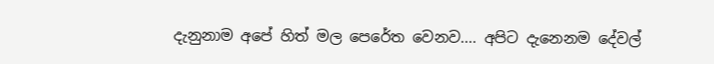දැනුනාම අපේ හිත් මල පෙරේත වෙනව.... අපිට දැනෙනම දේවල්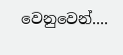වෙනුවෙන්....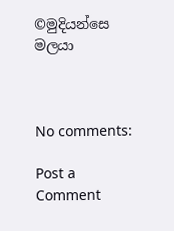©මුදියන්සෙ මලයා



No comments:

Post a Comment